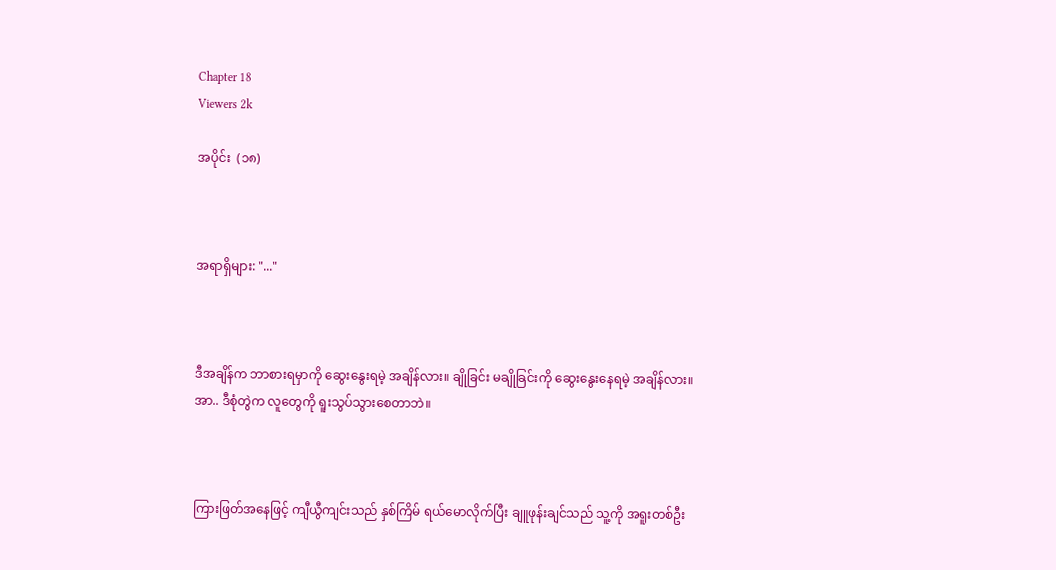Chapter 18
Viewers 2k

အပိုင်း  (၁၈)



အရာရှိများ: "..."



ဒီအချိန်က ဘာစားရမှာကို ဆွေးနွေးရမဲ့ အချိန်လား။ ချိုခြင်း မချိုခြင်းကို ဆွေးနွေးနေရမဲ့ အချိန်လား။ အာ.. ဒီစုံတွဲက လူတွေကို ရူးသွပ်သွားစေတာဘဲ။



ကြားဖြတ်အနေဖြင့် ကျီယွီကျင်းသည် နှစ်ကြိမ် ရယ်မောလိုက်ပြီး ချူဖုန်းချင်သည် သူ့ကို အရူးတစ်ဦး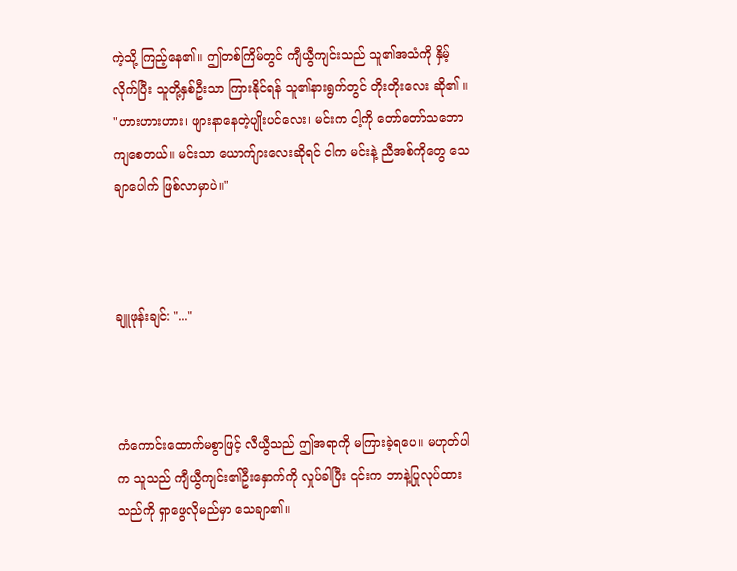ကဲ့သို့ ကြည့်နေ၏။ ဤတစ်ကြိမ်တွင် ကျီယွီကျင်းသည် သူ၏အသံကို နှိမ့်လိုက်ပြီး သူတို့နှစ်ဦးသာ ကြားနိုင်ရန် သူ၏နားရွက်တွင် တိုးတိုးလေး ဆို၏ ။ "ဟားဟားဟား၊ ဖျားနာနေတဲ့ပျိုးပင်လေး၊ မင်းက ငါ့ကို တော်တော်သဘောကျစေတယ်။ မင်းသာ ယောက်ျားလေးဆိုရင် ငါက မင်းနဲ့ ညီအစ်ကိုတွေ သေချာပေါက် ဖြစ်လာမှာပဲ။"



ချူဖုန်းချင်: "..."



ကံကောင်းထောက်မစွာဖြင့် လီယွီသည် ဤအရာကို မကြားခဲ့ရပေ။ မဟုတ်ပါက သူသည် ကျီယွီကျင်း၏ဦးနှောက်ကို လှုပ်ခါပြီး ၎င်းက ဘာနဲ့ပြုလုပ်ထားသည်ကို ရှာဖွေလိုမည်မှာ သေချာ၏။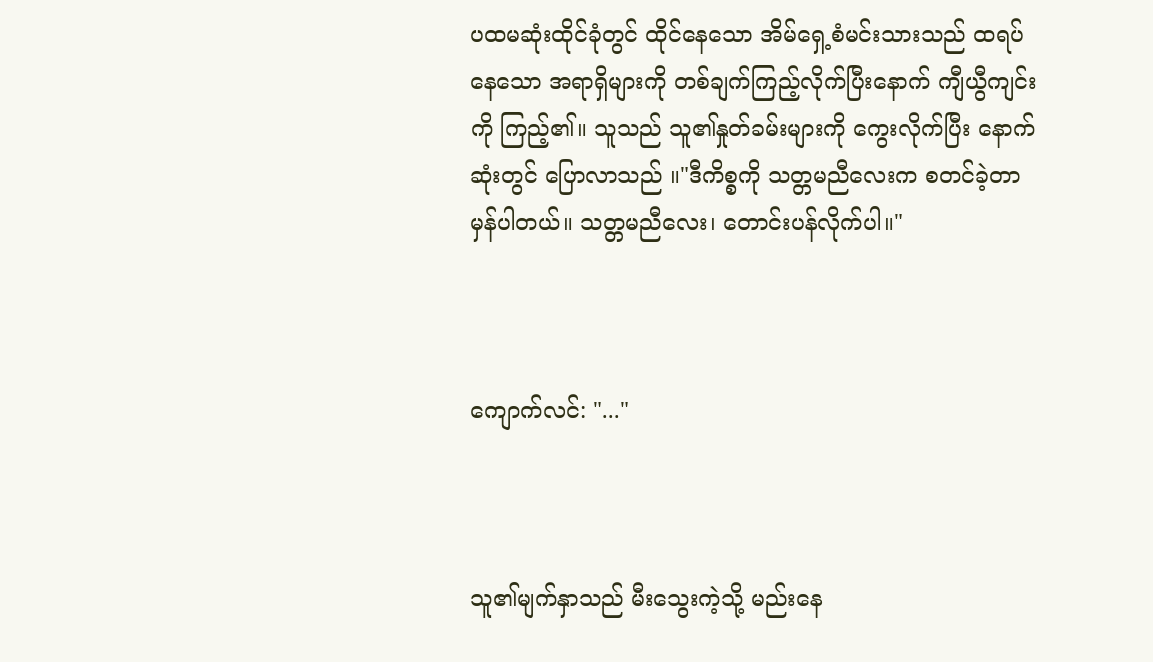ပထမဆုံးထိုင်ခုံတွင် ထိုင်နေသော အိမ်ရှေ့စံမင်းသားသည် ထရပ်နေသော အရာရှိများကို တစ်ချက်ကြည့်လိုက်ပြီးနောက် ကျီယွီကျင်းကို ကြည့်၏။ သူသည် သူ၏နှုတ်ခမ်းများကို ကွေးလိုက်ပြီး နောက်ဆုံးတွင် ပြောလာသည် ။"ဒီကိစ္စကို သတ္တမညီလေးက စတင်ခဲ့တာ မှန်ပါတယ်။ သတ္တမညီလေး၊ တောင်းပန်လိုက်ပါ။"



ကျောက်လင်: "..."



သူ၏မျက်နှာသည် မီးသွေးကဲ့သို့ မည်းနေ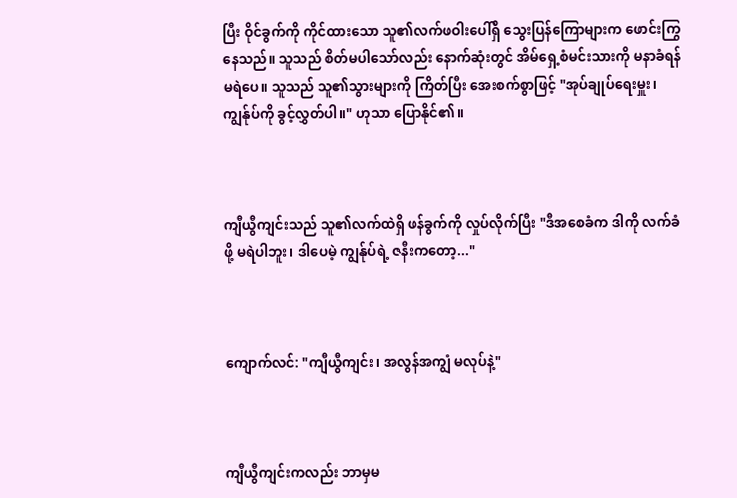ပြီး ဝိုင်ခွက်ကို ကိုင်ထားသော သူ၏လက်ဖဝါးပေါ်ရှိ သွေးပြန်ကြောများက ဖောင်းကြွနေသည်။ သူသည် စိတ်မပါသော်လည်း နောက်ဆုံးတွင် အိမ်ရှေ့စံမင်းသားကို မနာခံရန် မရဲပေ။ သူသည် သူ၏သွားများကို ကြိတ်ပြီး အေးစက်စွာဖြင့် "အုပ်ချုပ်ရေးမှူး၊ ကျွန်ုပ်ကို ခွင့်လွှတ်ပါ။" ဟုသာ ပြောနိုင်၏။



ကျီယွီကျင်းသည် သူ၏လက်ထဲရှိ ဖန်ခွက်ကို လှုပ်လိုက်ပြီး "ဒီအစေခံက ဒါကို လက်ခံဖို့ မရဲပါဘူး၊ ဒါပေမဲ့ ကျွန်ုပ်ရဲ့ ဇနီးကတော့..."



ကျောက်လင်: "ကျီယွီကျင်း၊ အလွန်အကျွံ မလုပ်နဲ့"



ကျီယွီကျင်းကလည်း ဘာမှမ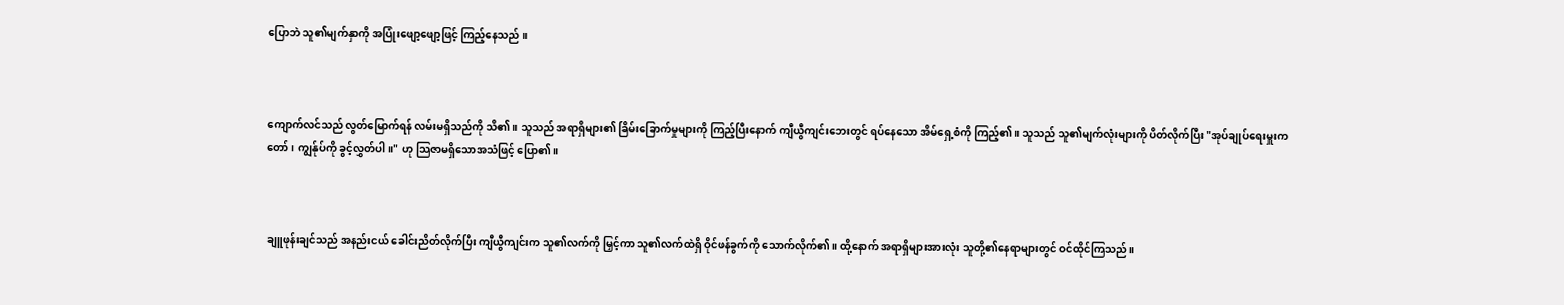ပြောဘဲ သူ၏မျက်နှာကို အပြုံးဖျော့ဖျော့ဖြင့် ကြည့်နေသည် ။



ကျောက်လင်သည် လွတ်မြောက်ရန် လမ်းမရှိသည်ကို သိ၏။ သူသည် အရာရှိများ၏ ခြိမ်းခြောက်မှုများကို ကြည့်ပြီးနောက် ကျီယွီကျင်းဘေးတွင် ရပ်နေသော အိမ်ရှေ့စံကို ကြည့်၏။ သူသည် သူ၏မျက်လုံးများကို ပိတ်လိုက်ပြီး "အုပ်ချုပ်ရေးမှူးကတော်၊ ကျွန်ုပ်ကို ခွင့်လွှတ်ပါ။" ဟု သြဇာမရှိသောအသံဖြင့် ပြော၏။



ချူဖုန်းချင်သည် အနည်းငယ် ခေါင်းညိတ်လိုက်ပြီး ကျီယွီကျင်းက သူ၏လက်ကို မြှင့်ကာ သူ၏လက်ထဲရှိ ဝိုင်ဖန်ခွက်ကို သောက်လိုက်၏။ ထို့နောက် အရာရှိများအားလုံး သူတို့၏နေရာများတွင် ဝင်ထိုင်ကြသည်။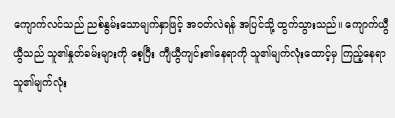ကျောက်လင်သည် ညစ်နွမ်းသောမျက်နှာဖြင့် အဝတ်လဲရန် အပြင်သို့ ထွက်သွားသည်။ ကျောက်ယွီယွီသည် သူ၏နှုတ်ခမ်းများကို စေ့ပြီး ကျီယွီကျင်း၏နေရာကို သူ၏မျက်လုံးထောင့်မှ ကြည့်နေရာ သူ၏မျက်လုံး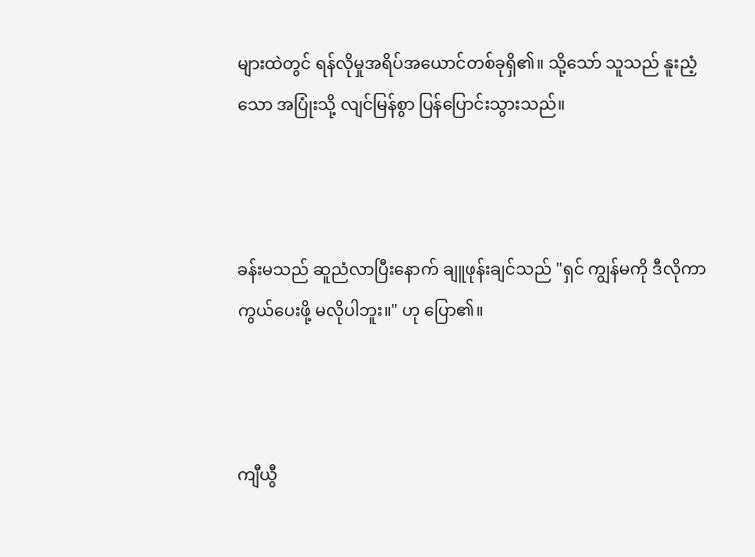များထဲတွင် ရန်လိုမှုအရိပ်အယောင်တစ်ခုရှိ၏။ သို့သော် သူသည် နူးညံ့သော အပြုံးသို့ လျင်မြန်စွာ ပြန်ပြောင်းသွားသည်။



ခန်းမသည် ဆူညံလာပြီးနောက် ချူဖုန်းချင်သည် "ရှင် ကျွန်မကို ဒီလိုကာကွယ်ပေးဖို့ မလိုပါဘူး။" ဟု ပြော၏။



ကျီယွီ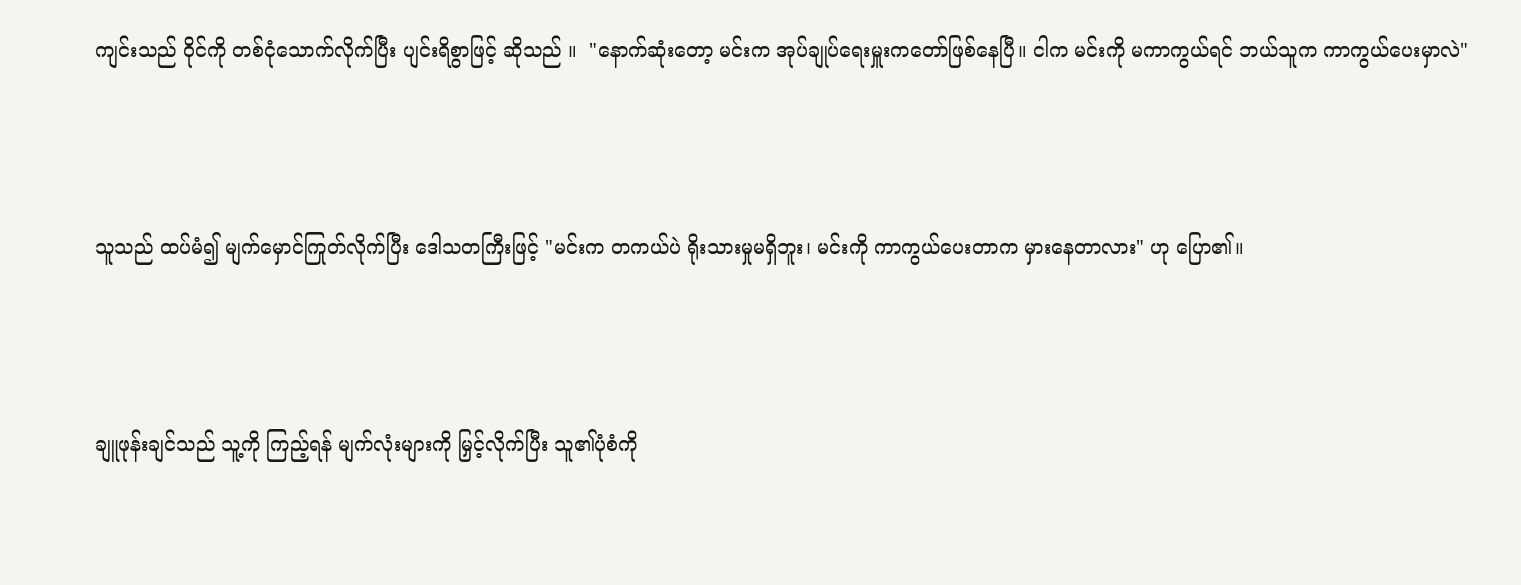ကျင်းသည် ဝိုင်ကို တစ်ငုံသောက်လိုက်ပြီး ပျင်းရိစွာဖြင့် ဆိုသည် ။  "နောက်ဆုံးတော့ မင်းက အုပ်ချုပ်ရေးမှူးကတော်ဖြစ်နေပြီ။ ငါက မင်းကို မကာကွယ်ရင် ဘယ်သူက ကာကွယ်ပေးမှာလဲ"



သူသည် ထပ်မံ၍ မျက်မှောင်ကြုတ်လိုက်ပြီး ဒေါသတကြီးဖြင့် "မင်းက တကယ်ပဲ ရိုးသားမှုမရှိဘူး၊ မင်းကို ကာကွယ်ပေးတာက မှားနေတာလား" ဟု ပြော၏။



ချူဖုန်းချင်သည် သူ့ကို ကြည့်ရန် မျက်လုံးများကို မြှင့်လိုက်ပြီး သူ၏ပုံစံကို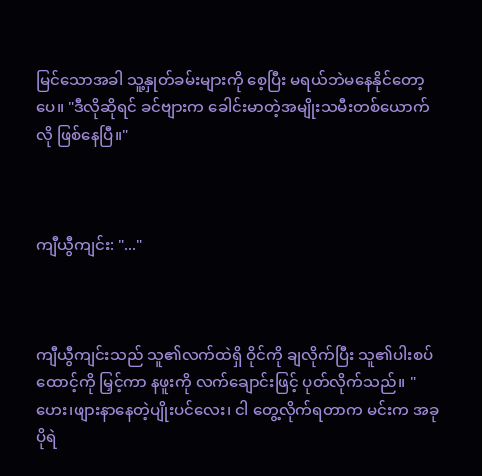မြင်သောအခါ သူ့နှုတ်ခမ်းများကို စေ့ပြီး မရယ်ဘဲမနေနိုင်တော့ပေ။ "ဒီလိုဆိုရင် ခင်ဗျားက ခေါင်းမာတဲ့အမျိုးသမီးတစ်ယောက်လို ဖြစ်နေပြီ။"



ကျီယွီကျင်း: "..."



ကျီယွီကျင်းသည် သူ၏လက်ထဲရှိ ဝိုင်ကို ချလိုက်ပြီး သူ၏ပါးစပ်ထောင့်ကို မြှင့်ကာ နဖူးကို လက်ချောင်းဖြင့် ပုတ်လိုက်သည်။ "ဟေး၊ဖျားနာနေတဲ့ပျိုးပင်လေး၊ ငါ တွေ့လိုက်ရတာက မင်းက အခု ပိုရဲ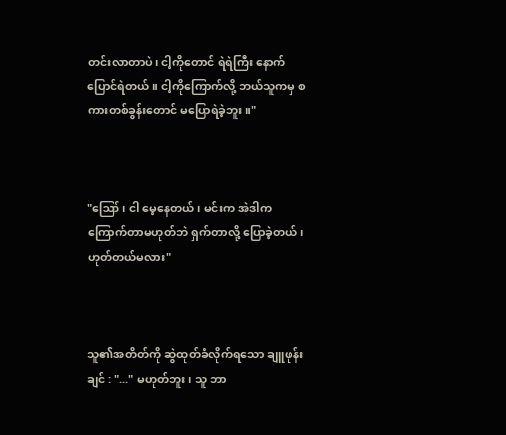တင်းလာတာပဲ၊ ငါ့ကိုတောင် ရဲရဲကြီး နောက်ပြောင်ရဲတယ်။ ငါ့ကိုကြောက်လို့ ဘယ်သူကမှ စကားတစ်ခွန်းတောင် မပြောရဲခဲ့ဘူး။"



"ဪ၊ ငါ မေ့နေတယ်၊ မင်းက အဲဒါက ကြောက်တာမဟုတ်ဘဲ ရှက်တာလို့ ပြောခဲ့တယ်၊ ဟုတ်တယ်မလား"



သူ၏အတိတ်ကို ဆွဲထုတ်ခံလိုက်ရသော ချူဖုန်းချင် : "..." မဟုတ်ဘူး၊ သူ ဘာ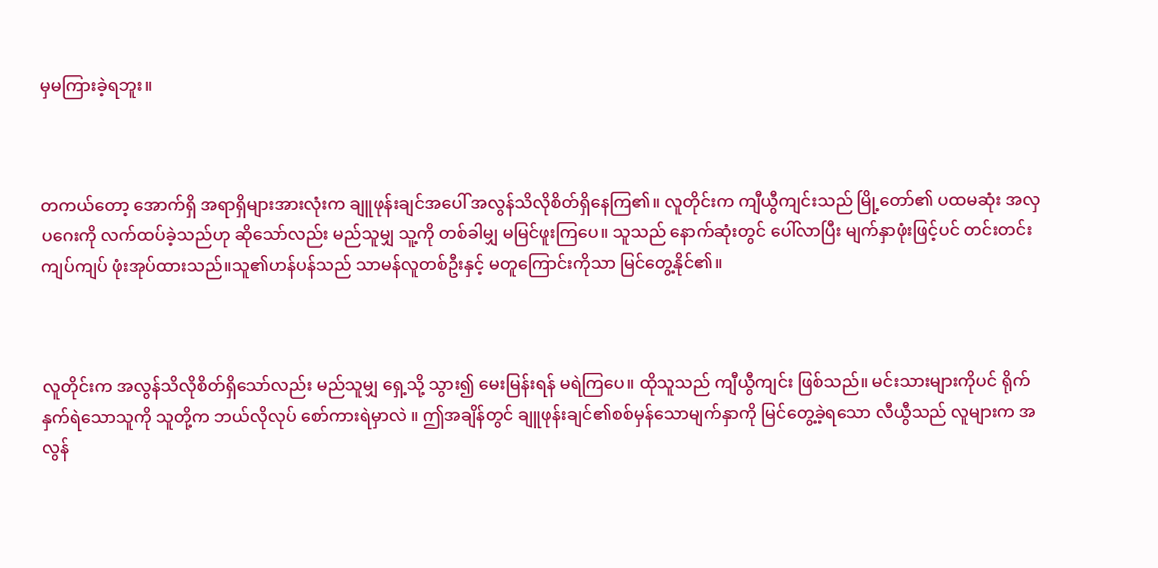မှမကြားခဲ့ရဘူး။



တကယ်တော့ အောက်ရှိ အရာရှိများအားလုံးက ချူဖုန်းချင်အပေါ် အလွန်သိလိုစိတ်ရှိနေကြ၏။ လူတိုင်းက ကျီယွီကျင်းသည် မြို့တော်၏ ပထမဆုံး အလှပဂေးကို လက်ထပ်ခဲ့သည်ဟု ဆိုသော်လည်း မည်သူမျှ သူ့ကို တစ်ခါမျှ မမြင်ဖူးကြပေ။ သူသည် နောက်ဆုံးတွင် ပေါ်လာပြီး မျက်နှာဖုံးဖြင့်ပင် တင်းတင်းကျပ်ကျပ် ဖုံးအုပ်ထားသည်။သူ၏ဟန်ပန်သည် သာမန်လူတစ်ဦးနှင့် မတူကြောင်းကိုသာ မြင်တွေ့နိုင်၏။



လူတိုင်းက အလွန်သိလိုစိတ်ရှိသော်လည်း မည်သူမျှ ရှေ့သို့ သွား၍ မေးမြန်းရန် မရဲကြပေ။ ထိုသူသည် ကျီယွီကျင်း ဖြစ်သည်။ မင်းသားများကိုပင် ရိုက်နှက်ရဲသောသူကို သူတို့က ဘယ်လိုလုပ် စော်ကားရဲမှာလဲ ။ ဤအချိန်တွင် ချူဖုန်းချင်၏စစ်မှန်သောမျက်နှာကို မြင်တွေ့ခဲ့ရသော လီယွီသည် လူများက အလွန်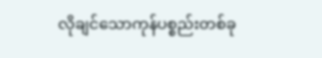လိုချင်သောကုန်ပစ္စည်းတစ်ခု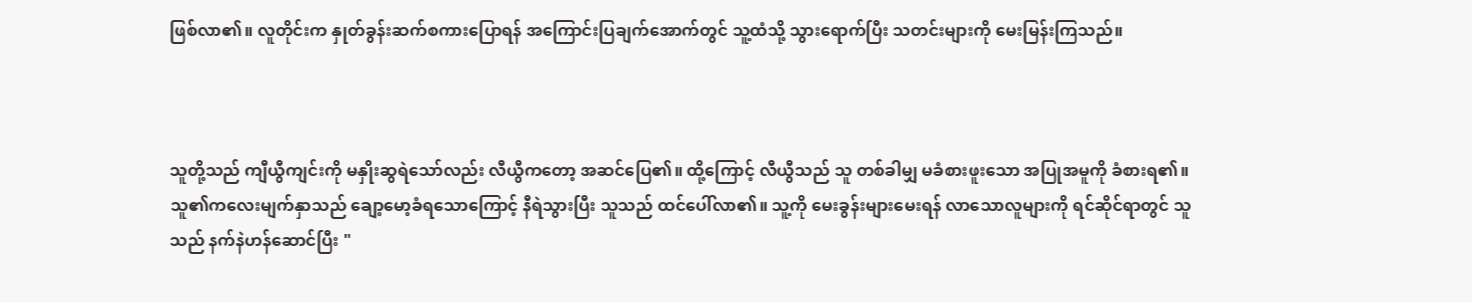ဖြစ်လာ၏။ လူတိုင်းက နှုတ်ခွန်းဆက်စကားပြောရန် အကြောင်းပြချက်အောက်တွင် သူ့ထံသို့ သွားရောက်ပြီး သတင်းများကို မေးမြန်းကြသည်။



သူတို့သည် ကျီယွီကျင်းကို မနှိုးဆွရဲသော်လည်း လီယွီကတော့ အဆင်ပြေ၏။ ထို့ကြောင့် လီယွီသည် သူ တစ်ခါမျှ မခံစားဖူးသော အပြုအမူကို ခံစားရ၏။ သူ၏ကလေးမျက်နှာသည် ချော့မော့ခံရသောကြောင့် နီရဲသွားပြီး သူသည် ထင်ပေါ်လာ၏။ သူ့ကို မေးခွန်းများမေးရန် လာသောလူများကို ရင်ဆိုင်ရာတွင် သူသည် နက်နဲဟန်ဆောင်ပြီး "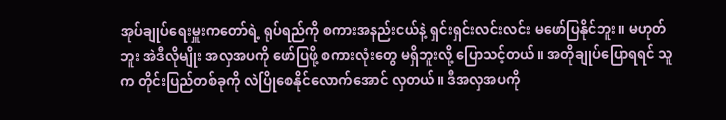အုပ်ချုပ်ရေးမှူးကတော်ရဲ့ ရုပ်ရည်ကို စကားအနည်းငယ်နဲ့ ရှင်းရှင်းလင်းလင်း မဖော်ပြနိုင်ဘူး။ မဟုတ်ဘူး အဲဒီလိုမျိုး အလှအပကို ဖော်ပြဖို့ စကားလုံးတွေ မရှိဘူးလို့ ပြောသင့်တယ်။ အတိုချုပ်ပြောရရင် သူက တိုင်းပြည်တစ်ခုကို လဲပြိုစေနိုင်လောက်အောင် လှတယ်။ ဒီအလှအပကို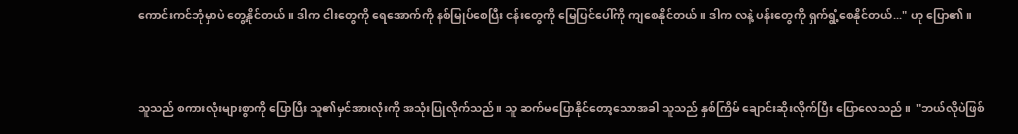ကောင်းကင်ဘုံမှာပဲ တွေ့နိုင်တယ်။ ဒါက ငါးတွေကို ရေအောက်ကို နစ်မြုပ်စေပြီး ငန်းတွေကို မြေပြင်ပေါ်ကို ကျစေနိုင်တယ်။ ဒါက လနဲ့ ပန်းတွေကို ရှက်ရွံ့စေနိုင်တယ်..." ဟု ပြော၏။



သူသည် စကားလုံးများစွာကို ပြောပြီး သူ၏မှင်အားလုံးကို အသုံးပြုလိုက်သည်။ သူ ဆက်မပြောနိုင်တော့သောအခါ သူသည် နှစ်ကြိမ် ချောင်းဆိုးလိုက်ပြီး ပြောလေသည် ။  "ဘယ်လိုပဲဖြစ်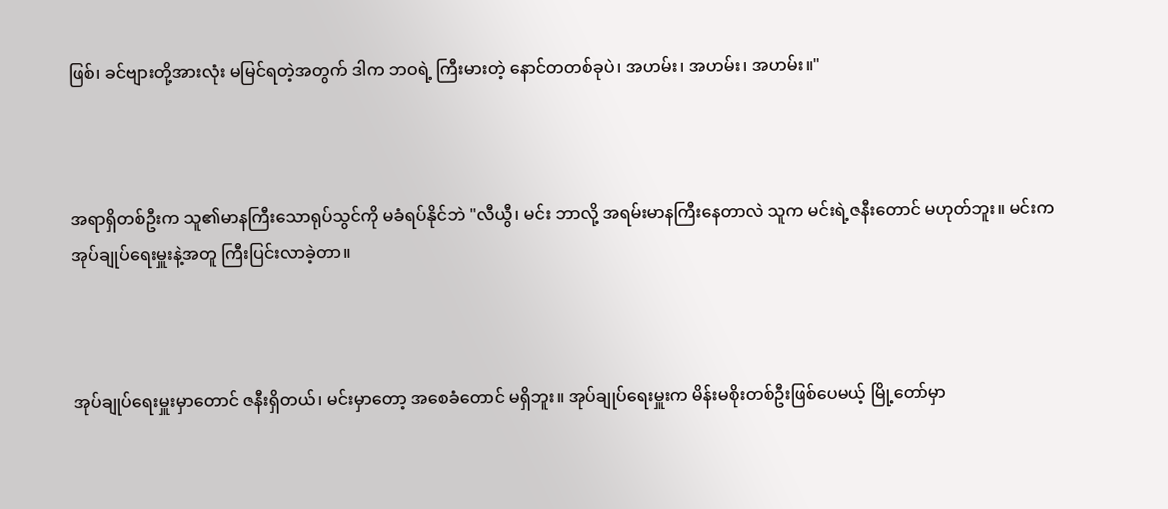ဖြစ်၊ ခင်ဗျားတို့အားလုံး မမြင်ရတဲ့အတွက် ဒါက ဘဝရဲ့ ကြီးမားတဲ့ နောင်တတစ်ခုပဲ၊ အဟမ်း၊ အဟမ်း၊ အဟမ်း။"



အရာရှိတစ်ဦးက သူ၏မာနကြီးသောရုပ်သွင်ကို မခံရပ်နိုင်ဘဲ "လီယွီ၊ မင်း ဘာလို့ အရမ်းမာနကြီးနေတာလဲ သူက မင်းရဲ့ဇနီးတောင် မဟုတ်ဘူး။ မင်းက အုပ်ချုပ်ရေးမှူးနဲ့အတူ ကြီးပြင်းလာခဲ့တာ။



အုပ်ချုပ်ရေးမှူးမှာတောင် ဇနီးရှိတယ်၊ မင်းမှာတော့ အစေခံတောင် မရှိဘူး။ အုပ်ချုပ်ရေးမှူးက မိန်းမစိုးတစ်ဦးဖြစ်ပေမယ့် မြို့တော်မှာ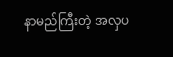နာမည်ကြီးတဲ့ အလှပ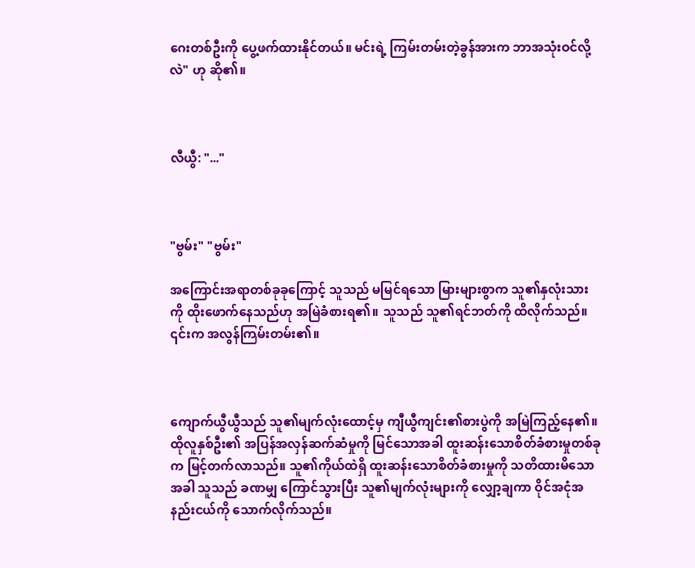ဂေးတစ်ဦးကို ပွေ့ဖက်ထားနိုင်တယ်။ မင်းရဲ့ ကြမ်းတမ်းတဲ့ခွန်အားက ဘာအသုံးဝင်လို့လဲ" ဟု ဆို၏။



လီယွီ: "..."



"ဗွမ်း" "ဗွမ်း"

အကြောင်းအရာတစ်ခုခုကြောင့် သူသည် မမြင်ရသော မြားများစွာက သူ၏နှလုံးသားကို ထိုးဖောက်နေသည်ဟု အမြဲခံစားရ၏။ သူသည် သူ၏ရင်ဘတ်ကို ထိလိုက်သည်။ ၎င်းက အလွန်ကြမ်းတမ်း၏။



ကျောက်ယွီယွီသည် သူ၏မျက်လုံးထောင့်မှ ကျီယွီကျင်း၏စားပွဲကို အမြဲကြည့်နေ၏။ ထိုလူနှစ်ဦး၏ အပြန်အလှန်ဆက်ဆံမှုကို မြင်သောအခါ ထူးဆန်းသောစိတ်ခံစားမှုတစ်ခုက မြင့်တက်လာသည်။ သူ၏ကိုယ်ထဲရှိ ထူးဆန်းသောစိတ်ခံစားမှုကို သတိထားမိသောအခါ သူသည် ခဏမျှ ကြောင်သွားပြီး သူ၏မျက်လုံးများကို လျှော့ချကာ ဝိုင်အငုံအနည်းငယ်ကို သောက်လိုက်သည်။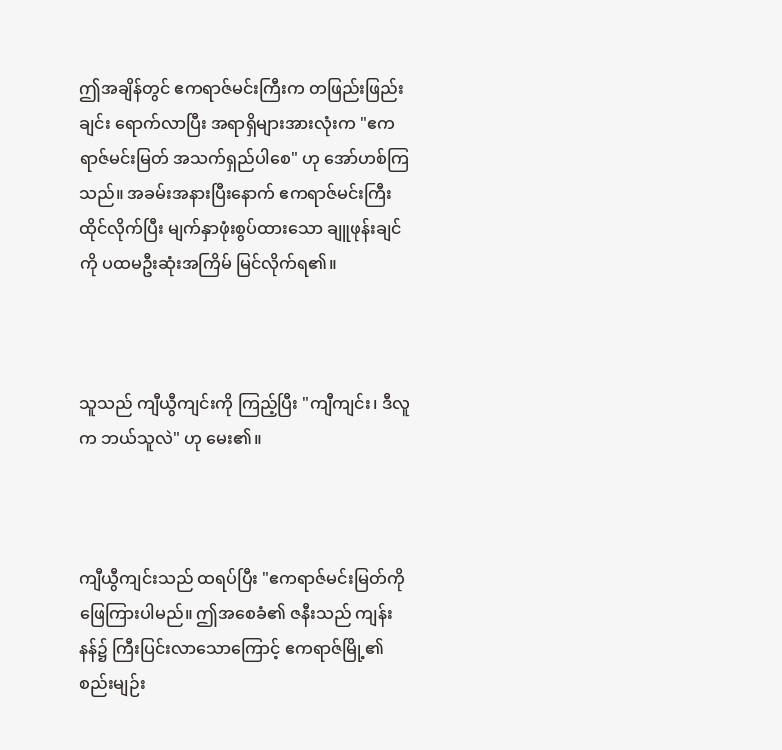ဤအချိန်တွင် ဧကရာဇ်မင်းကြီးက တဖြည်းဖြည်းချင်း ရောက်လာပြီး အရာရှိများအားလုံးက "ဧကရာဇ်မင်းမြတ် အသက်ရှည်ပါစေ" ဟု အော်ဟစ်ကြသည်။ အခမ်းအနားပြီးနောက် ဧကရာဇ်မင်းကြီး ထိုင်လိုက်ပြီး မျက်နှာဖုံးစွပ်ထားသော ချူဖုန်းချင်ကို ပထမဦးဆုံးအကြိမ် မြင်လိုက်ရ၏။



သူသည် ကျီယွီကျင်းကို ကြည့်ပြီး "ကျီကျင်း၊ ဒီလူက ဘယ်သူလဲ" ဟု မေး၏။



ကျီယွီကျင်းသည် ထရပ်ပြီး "ဧကရာဇ်မင်းမြတ်ကို ဖြေကြားပါမည်။ ဤအစေခံ၏ ဇနီးသည် ကျန်းနန်၌ ကြီးပြင်းလာသောကြောင့် ဧကရာဇ်မြို့၏ စည်းမျဉ်း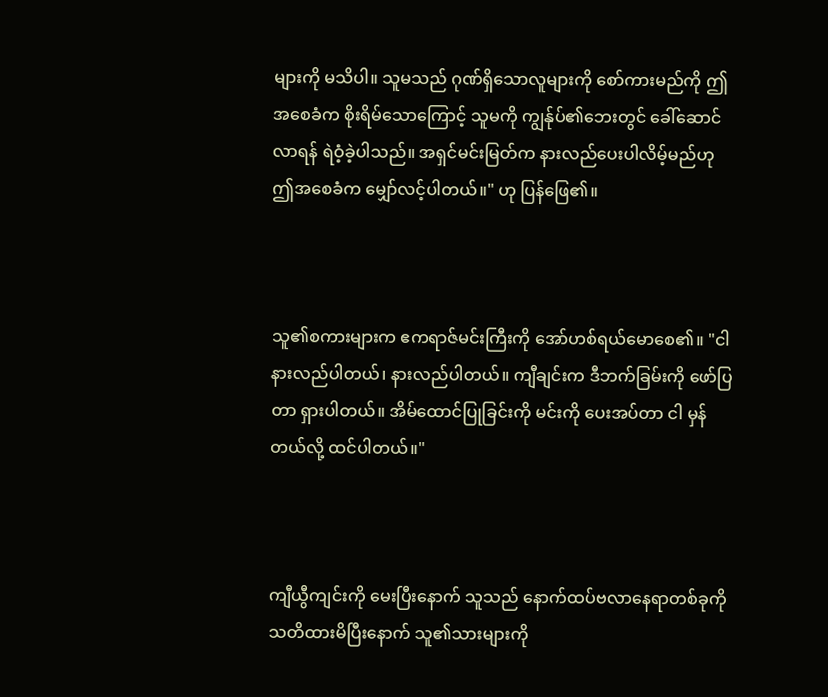များကို မသိပါ။ သူမသည် ဂုဏ်ရှိသောလူများကို စော်ကားမည်ကို ဤအစေခံက စိုးရိမ်သောကြောင့် သူမကို ကျွန်ုပ်၏ဘေးတွင် ခေါ်ဆောင်လာရန် ရဲဝံ့ခဲ့ပါသည်။ အရှင်မင်းမြတ်က နားလည်ပေးပါလိမ့်မည်ဟု ဤအစေခံက မျှော်လင့်ပါတယ်။" ဟု ပြန်ဖြေ၏။



သူ၏စကားများက ဧကရာဇ်မင်းကြီးကို အော်ဟစ်ရယ်မောစေ၏။ "ငါ နားလည်ပါတယ်၊ နားလည်ပါတယ်။ ကျီချင်းက ဒီဘက်ခြမ်းကို ဖော်ပြတာ ရှားပါတယ်။ အိမ်ထောင်ပြုခြင်းကို မင်းကို ပေးအပ်တာ ငါ မှန်တယ်လို့ ထင်ပါတယ်။"



ကျီယွီကျင်းကို မေးပြီးနောက် သူသည် နောက်ထပ်ဗလာနေရာတစ်ခုကို သတိထားမိပြီးနောက် သူ၏သားများကို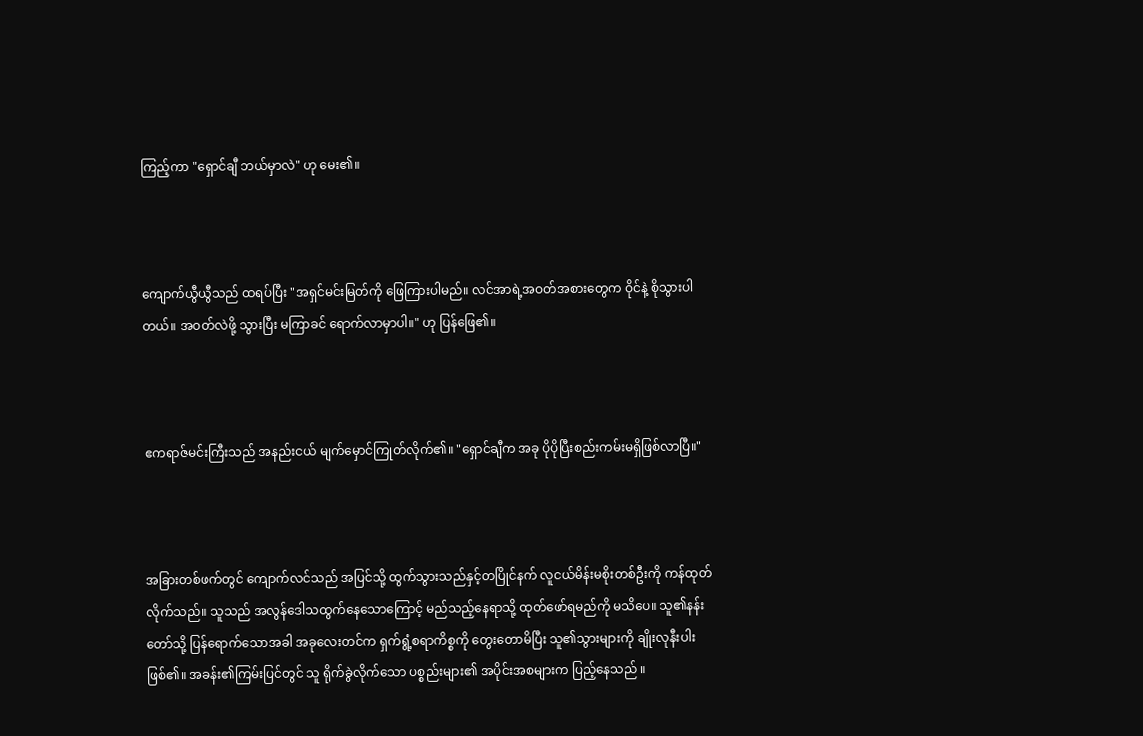ကြည့်ကာ "ရှောင်ချီ ဘယ်မှာလဲ" ဟု မေး၏။



ကျောက်ယွီယွီသည် ထရပ်ပြီး "အရှင်မင်းမြတ်ကို ဖြေကြားပါမည်။ လင်အာရဲ့အဝတ်အစားတွေက ဝိုင်နဲ့ စိုသွားပါတယ်။ အဝတ်လဲဖို့ သွားပြီး မကြာခင် ရောက်လာမှာပါ။" ဟု ပြန်ဖြေ၏။



ဧကရာဇ်မင်းကြီးသည် အနည်းငယ် မျက်မှောင်ကြုတ်လိုက်၏။ "ရှောင်ချီက အခု ပိုပိုပြီးစည်းကမ်းမရှိဖြစ်လာပြီ။"



အခြားတစ်ဖက်တွင် ကျောက်လင်သည် အပြင်သို့ ထွက်သွားသည်နှင့်တပြိုင်နက် လူငယ်မိန်းမစိုးတစ်ဦးကို ကန်ထုတ်လိုက်သည်။ သူသည် အလွန်ဒေါသထွက်နေသောကြောင့် မည်သည့်နေရာသို့ ထုတ်ဖော်ရမည်ကို မသိပေ။ သူ၏နန်းတော်သို့ ပြန်ရောက်သောအခါ အခုလေးတင်က ရှက်ရွံ့စရာကိစ္စကို တွေးတောမိပြီး သူ၏သွားများကို ချိုးလုနီးပါး ဖြစ်၏။ အခန်း၏ကြမ်းပြင်တွင် သူ ရိုက်ခွဲလိုက်သော ပစ္စည်းများ၏ အပိုင်းအစများက ပြည့်နေသည် ။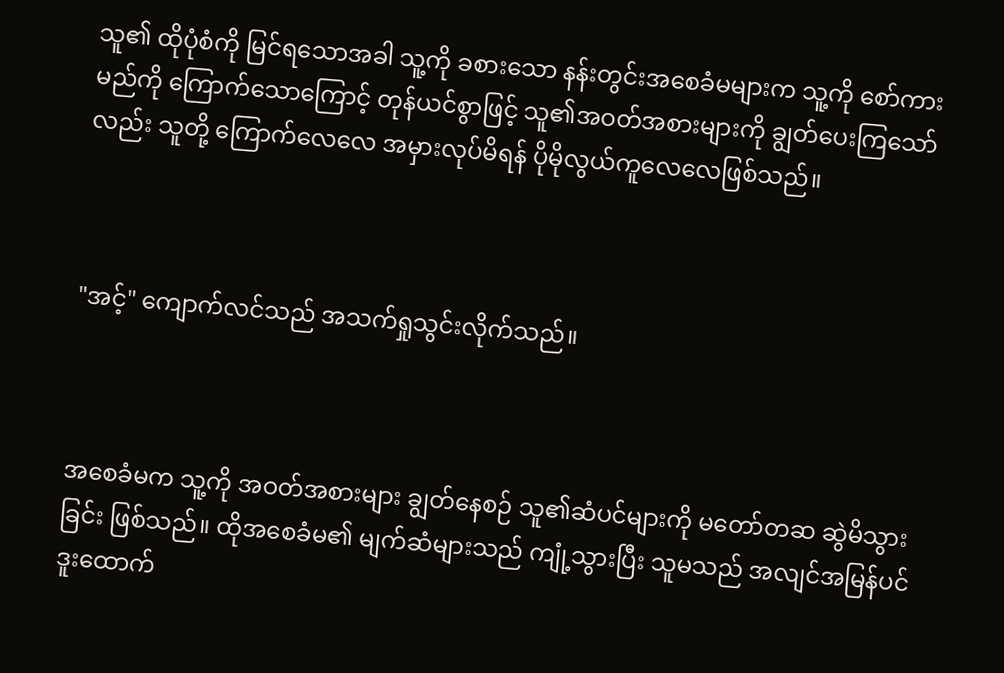သူ၏ ထိုပုံစံကို မြင်ရသောအခါ သူ့ကို ခစားသော နန်းတွင်းအစေခံမများက သူ့ကို စော်ကားမည်ကို ကြောက်သောကြောင့် တုန်ယင်စွာဖြင့် သူ၏အဝတ်အစားများကို ချွတ်ပေးကြသော်လည်း သူတို့ ကြောက်လေလေ အမှားလုပ်မိရန် ပိုမိုလွယ်ကူလေလေဖြစ်သည်။



"အင့်" ကျောက်လင်သည် အသက်ရှုသွင်းလိုက်သည်။



အစေခံမက သူ့ကို အဝတ်အစားများ ချွတ်နေစဉ် သူ၏ဆံပင်များကို မတော်တဆ ဆွဲမိသွားခြင်း ဖြစ်သည်။ ထိုအစေခံမ၏ မျက်ဆံများသည် ကျုံ့သွားပြီး သူမသည် အလျင်အမြန်ပင် ဒူးထောက်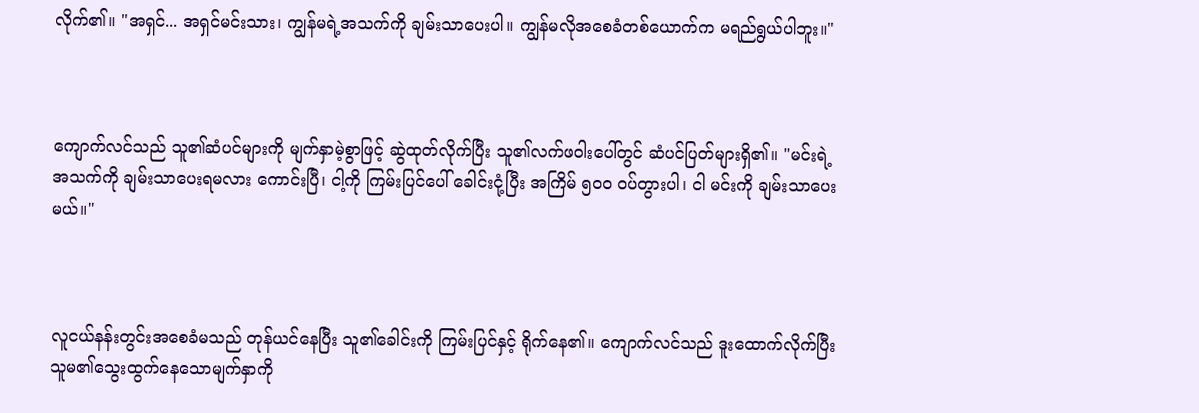လိုက်၏။ "အရှင်... အရှင်မင်းသား၊ ကျွန်မရဲ့အသက်ကို ချမ်းသာပေးပါ။ ကျွန်မလိုအစေခံတစ်ယောက်က မရည်ရွယ်ပါဘူး။"



ကျောက်လင်သည် သူ၏ဆံပင်များကို မျက်နှာမဲ့စွာဖြင့် ဆွဲထုတ်လိုက်ပြီး သူ၏လက်ဖဝါးပေါ်တွင် ဆံပင်ပြတ်များရှိ၏။ "မင်းရဲ့အသက်ကို ချမ်းသာပေးရမလား ကောင်းပြီ၊ ငါ့ကို ကြမ်းပြင်ပေါ် ခေါင်းငုံ့ပြီး အကြိမ် ၅၀၀ ဝပ်တွားပါ၊ ငါ မင်းကို ချမ်းသာပေးမယ်။"



လူငယ်နန်းတွင်းအစေခံမသည် တုန်ယင်နေပြီး သူ၏ခေါင်းကို ကြမ်းပြင်နှင့် ရိုက်နေ၏။ ကျောက်လင်သည် ဒူးထောက်လိုက်ပြီး သူမ၏သွေးထွက်နေသောမျက်နှာကို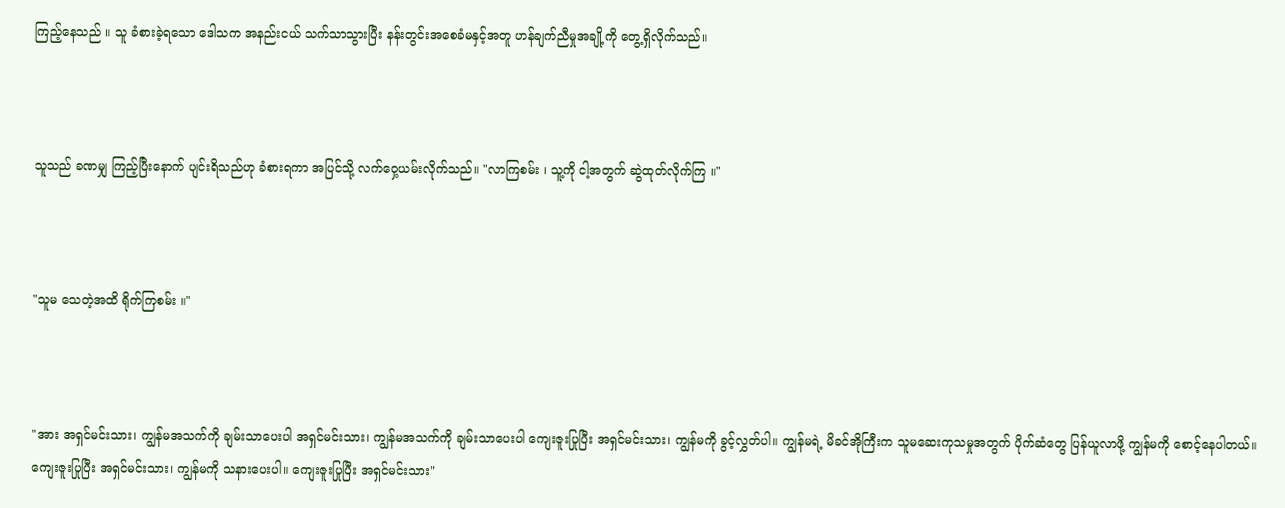ကြည့်နေသည် ။ သူ ခံစားခဲ့ရသော ဒေါသက အနည်းငယ် သက်သာသွားပြီး နန်းတွင်းအစေခံမနှင့်အတူ ဟန်ချက်ညီမှုအချို့ကို တွေ့ရှိလိုက်သည်။



သူသည် ခဏမျှ ကြည့်ပြီးနောက် ပျင်းရိသည်ဟု ခံစားရကာ အပြင်သို့ လက်ဝှေ့ယမ်းလိုက်သည်။ "လာကြစမ်း ၊ သူ့ကို ငါ့အတွက် ဆွဲထုတ်လိုက်ကြ ။"



"သူမ သေတဲ့အထိ ရိုက်ကြစမ်း ။"



"အား အရှင်မင်းသား၊ ကျွန်မအသက်ကို ချမ်းသာပေးပါ အရှင်မင်းသား၊ ကျွန်မအသက်ကို ချမ်းသာပေးပါ ကျေးဇူးပြုပြီး အရှင်မင်းသား၊ ကျွန်မကို ခွင့်လွှတ်ပါ။ ကျွန်မရဲ့ မိခင်အိုကြီးက သူမဆေးကုသမှုအတွက် ပိုက်ဆံတွေ ပြန်ယူလာဖို့ ကျွန်မကို စောင့်နေပါတယ်။ ကျေးဇူးပြုပြီး အရှင်မင်းသား၊ ကျွန်မကို သနားပေးပါ။ ကျေးဇူးပြုပြီး အရှင်မင်းသား"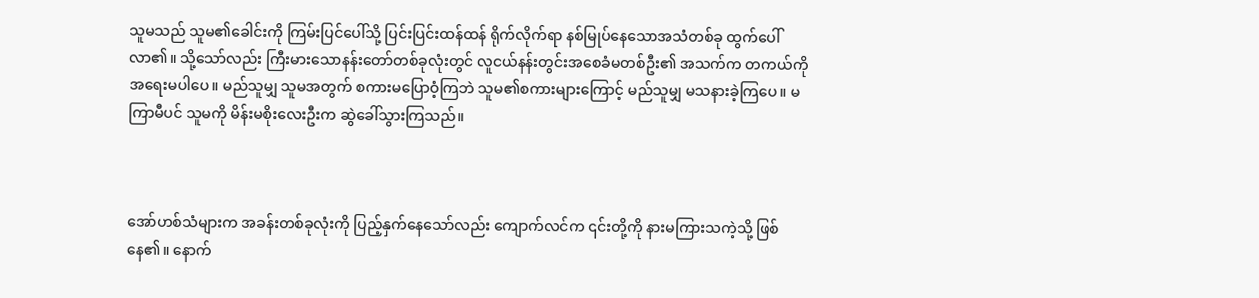သူမသည် သူမ၏ခေါင်းကို ကြမ်းပြင်ပေါ်သို့ ပြင်းပြင်းထန်ထန် ရိုက်လိုက်ရာ နစ်မြုပ်နေသောအသံတစ်ခု ထွက်ပေါ်လာ၏။ သို့သော်လည်း ကြီးမားသောနန်းတော်တစ်ခုလုံးတွင် လူငယ်နန်းတွင်းအစေခံမတစ်ဦး၏ အသက်က တကယ်ကို အရေးမပါပေ။ မည်သူမျှ သူမအတွက် စကားမပြောဝံ့ကြဘဲ သူမ၏စကားများကြောင့် မည်သူမျှ မသနားခဲ့ကြပေ။ မကြာမီပင် သူမကို မိန်းမစိုးလေးဦးက ဆွဲခေါ်သွားကြသည်။



အော်ဟစ်သံများက အခန်းတစ်ခုလုံးကို ပြည့်နှက်နေသော်လည်း ကျောက်လင်က ၎င်းတို့ကို နားမကြားသကဲ့သို့ ဖြစ်နေ၏။ နောက်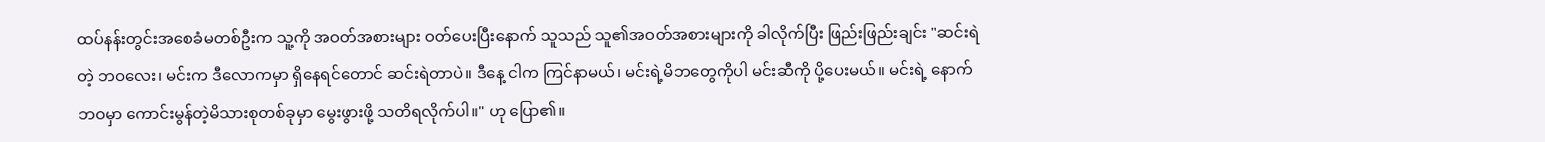ထပ်နန်းတွင်းအစေခံမတစ်ဦးက သူ့ကို အဝတ်အစားများ ဝတ်ပေးပြီးနောက် သူသည် သူ၏အဝတ်အစားများကို ခါလိုက်ပြီး ဖြည်းဖြည်းချင်း "ဆင်းရဲတဲ့ ဘဝလေး၊ မင်းက ဒီလောကမှာ ရှိနေရင်တောင် ဆင်းရဲတာပဲ။ ဒီနေ့ ငါက ကြင်နာမယ်၊ မင်းရဲ့မိဘတွေကိုပါ မင်းဆီကို ပို့ပေးမယ်။ မင်းရဲ့ နောက်ဘဝမှာ ကောင်းမွန်တဲ့မိသားစုတစ်ခုမှာ မွေးဖွားဖို့ သတိရလိုက်ပါ။" ဟု ပြော၏။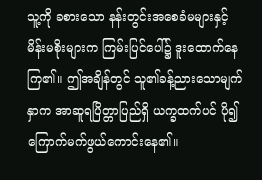သူ့ကို ခစားသော နန်းတွင်းအစေခံမများနှင့် မိန်းမစိုးများက ကြမ်းပြင်ပေါ်၌ ဒူးထောက်နေကြ၏။ ဤအချိန်တွင် သူ၏ခန့်ညားသောမျက်နှာက အာဆူရပြိတ္တာပြည်ရှိ ယက္ခထက်ပင် ပို၍ ကြောက်မက်ဖွယ်ကောင်းနေ၏။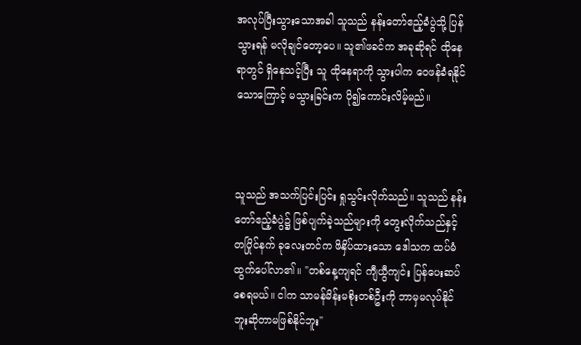အလုပ်ပြီးသွားသောအခါ သူသည် နန်းတော်ဧည့်ခံပွဲသို့ ပြန်သွားရန် မလိုချင်တော့ပေ။ သူ၏ဖခင်က အခုဆိုရင် ထိုနေရာတွင် ရှိနေသင့်ပြီး သူ ထိုနေရာကို သွားပါက ဝေဖန်ခံရနိုင်သောကြောင့် မသွားခြင်းက ပို၍ကောင်းလိမ့်မည်။



သူသည် အသက်ပြင်းပြင်း ရှုသွင်းလိုက်သည်။ သူသည် နန်းတော်ဧည့်ခံပွဲ၌ ဖြစ်ပျက်ခဲ့သည်များကို တွေးလိုက်သည်နှင့်တပြိုင်နက် ခုလေးတင်က ဖိနှိပ်ထားသော ဒေါသက ထပ်မံထွက်ပေါ်လာ၏။ "တစ်နေ့ကျရင် ကျီယွီကျင်း ပြန်ပေးဆပ်စေရမယ်။ ငါက သာမန်မိန်းမစိုးတစ်ဦးကို ဘာမှမလုပ်နိုင်ဘူးဆိုတာမဖြစ်နိုင်ဘူး"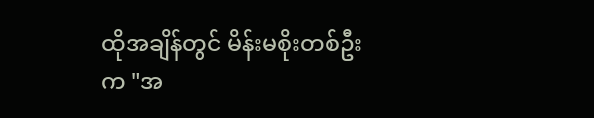ထိုအချိန်တွင် မိန်းမစိုးတစ်ဦးက "အ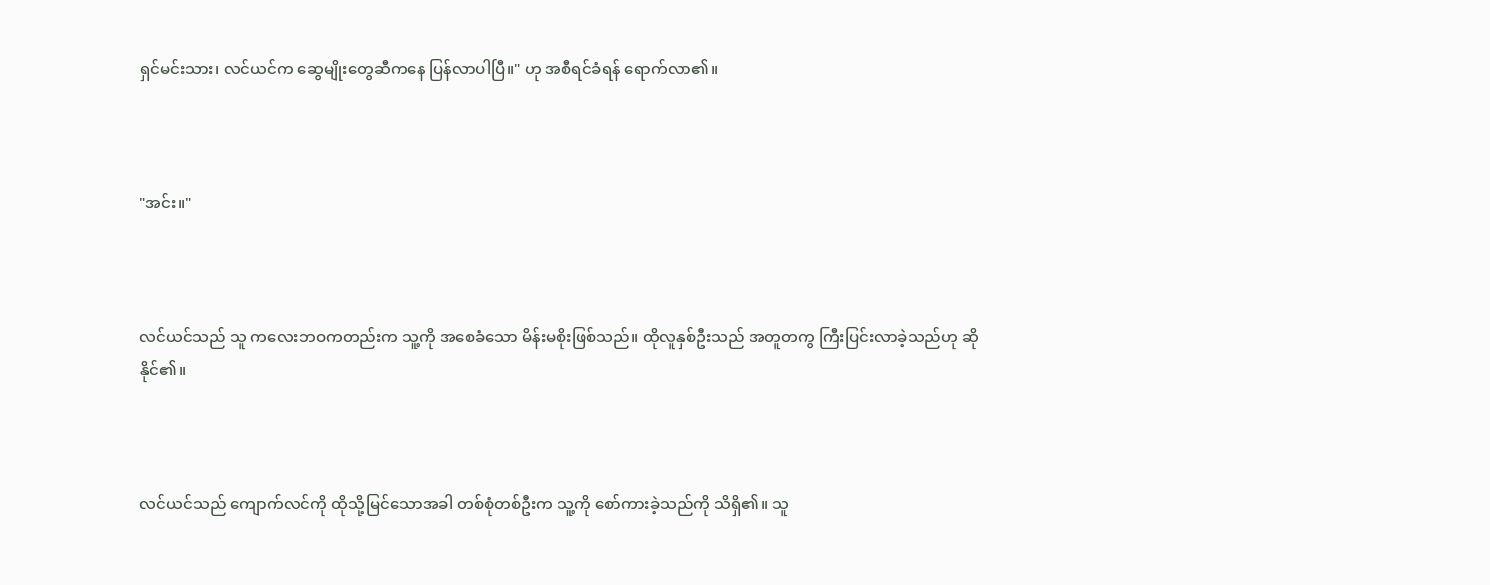ရှင်မင်းသား၊ လင်ယင်က ဆွေမျိုးတွေဆီကနေ ပြန်လာပါပြီ။" ဟု အစီရင်ခံရန် ရောက်လာ၏။



"အင်း။"



လင်ယင်သည် သူ ကလေးဘဝကတည်းက သူ့ကို အစေခံသော မိန်းမစိုးဖြစ်သည်။ ထိုလူနှစ်ဦးသည် အတူတကွ ကြီးပြင်းလာခဲ့သည်ဟု ဆိုနိုင်၏။



လင်ယင်သည် ကျောက်လင်ကို ထိုသို့မြင်သောအခါ တစ်စုံတစ်ဦးက သူ့ကို စော်ကားခဲ့သည်ကို သိရှိ၏။ သူ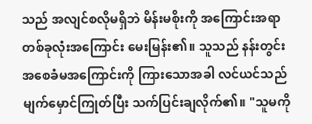သည် အလျင်စလိုမရှိဘဲ မိန်းမစိုးကို အကြောင်းအရာတစ်ခုလုံးအကြောင်း မေးမြန်း၏။ သူသည် နန်းတွင်းအစေခံမအကြောင်းကို ကြားသောအခါ လင်ယင်သည် မျက်မှောင်ကြုတ်ပြီး သက်ပြင်းချလိုက်၏။ "သူမကို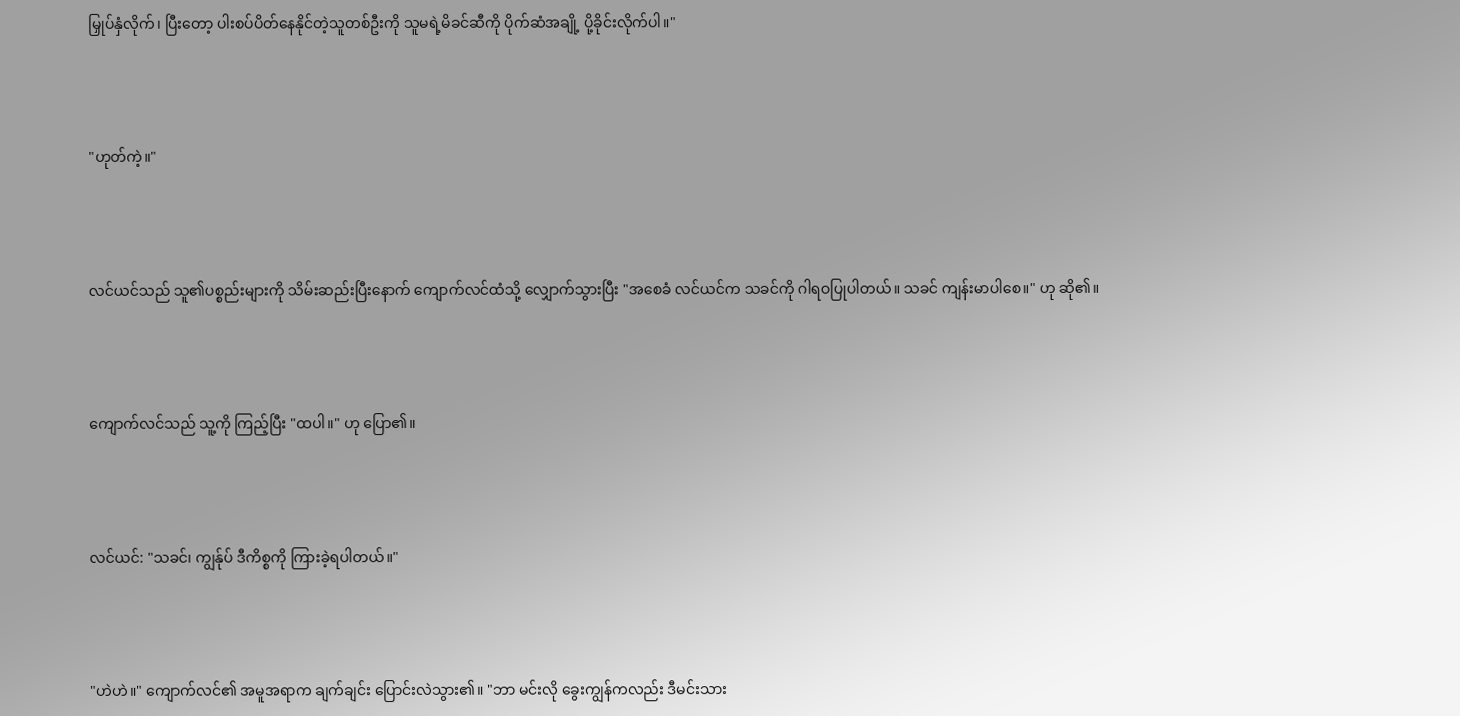မြှုပ်နှံလိုက်၊ ပြီးတော့ ပါးစပ်ပိတ်နေနိုင်တဲ့သူတစ်ဦးကို သူမရဲ့မိခင်ဆီကို ပိုက်ဆံအချို့ ပို့ခိုင်းလိုက်ပါ။"



"ဟုတ်ကဲ့။"



လင်ယင်သည် သူ၏ပစ္စည်းများကို သိမ်းဆည်းပြီးနောက် ကျောက်လင်ထံသို့ လျှောက်သွားပြီး "အစေခံ လင်ယင်က သခင်ကို ဂါရဝပြုပါတယ်။ သခင် ကျန်းမာပါစေ။" ဟု ဆို၏။



ကျောက်လင်သည် သူ့ကို ကြည့်ပြီး "ထပါ။" ဟု ပြော၏။



လင်ယင်: "သခင်၊ ကျွန်ုပ် ဒီကိစ္စကို ကြားခဲ့ရပါတယ်။"



"ဟဲဟဲ။" ကျောက်လင်၏ အမူအရာက ချက်ချင်း ပြောင်းလဲသွား၏။ "ဘာ မင်းလို ခွေးကျွန်ကလည်း ဒီမင်းသား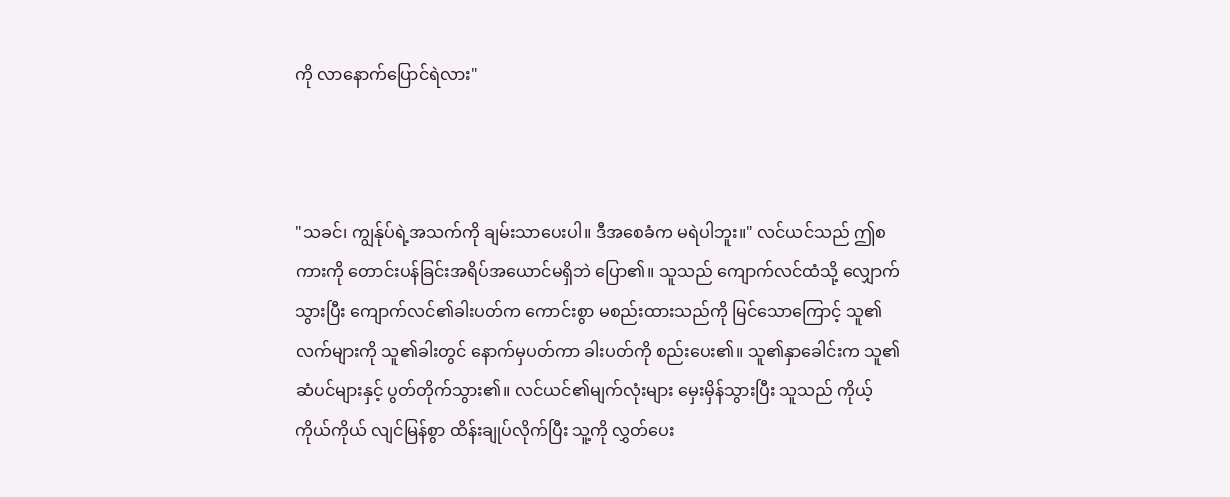ကို လာနောက်ပြောင်ရဲလား"



"သခင်၊ ကျွန်ုပ်ရဲ့အသက်ကို ချမ်းသာပေးပါ။ ဒီအစေခံက မရဲပါဘူး။" လင်ယင်သည် ဤစကားကို တောင်းပန်ခြင်းအရိပ်အယောင်မရှိဘဲ ပြော၏။ သူသည် ကျောက်လင်ထံသို့ လျှောက်သွားပြီး ကျောက်လင်၏ခါးပတ်က ကောင်းစွာ မစည်းထားသည်ကို မြင်သောကြောင့် သူ၏လက်များကို သူ၏ခါးတွင် နောက်မှပတ်ကာ ခါးပတ်ကို စည်းပေး၏။ သူ၏နှာခေါင်းက သူ၏ဆံပင်များနှင့် ပွတ်တိုက်သွား၏။ လင်ယင်၏မျက်လုံးများ မှေးမှိန်သွားပြီး သူသည် ကိုယ့်ကိုယ်ကိုယ် လျင်မြန်စွာ ထိန်းချုပ်လိုက်ပြီး သူ့ကို လွှတ်ပေး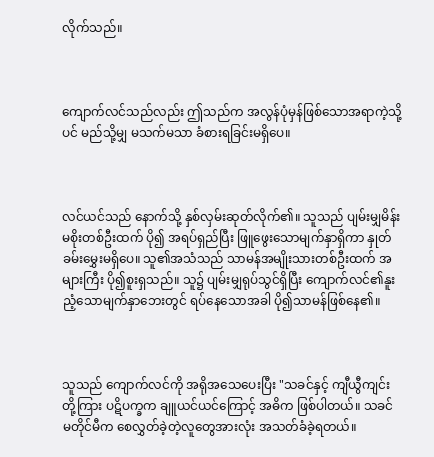လိုက်သည်။



ကျောက်လင်သည်လည်း ဤသည်က အလွန်ပုံမှန်ဖြစ်သောအရာကဲ့သို့ပင် မည်သို့မျှ မသက်မသာ ခံစားရခြင်းမရှိပေ။



လင်ယင်သည် နောက်သို့ နှစ်လှမ်းဆုတ်လိုက်၏။ သူသည် ပျမ်းမျှမိန်းမစိုးတစ်ဦးထက် ပို၍ အရပ်ရှည်ပြီး ဖြူဖွေးသောမျက်နှာရှိကာ နှုတ်ခမ်းမွှေးမရှိပေ။ သူ၏အသံသည် သာမန်အမျိုးသားတစ်ဦးထက် အများကြီး ပို၍စူးရှသည်။ သူ၌ ပျမ်းမျှရုပ်သွင်ရှိပြီး ကျောက်လင်၏နူးညံ့သောမျက်နှာဘေးတွင် ရပ်နေသောအခါ ပို၍သာမန်ဖြစ်နေ၏။



သူသည် ကျောက်လင်ကို အရိုအသေပေးပြီး "သခင်နှင့် ကျီယွီကျင်းတို့ကြား ပဋိပက္ခက ချူယင်ယင်ကြောင့် အဓိက ဖြစ်ပါတယ်။ သခင် မတိုင်မီက စေလွှတ်ခဲ့တဲ့လူတွေအားလုံး အသတ်ခံခဲ့ရတယ်။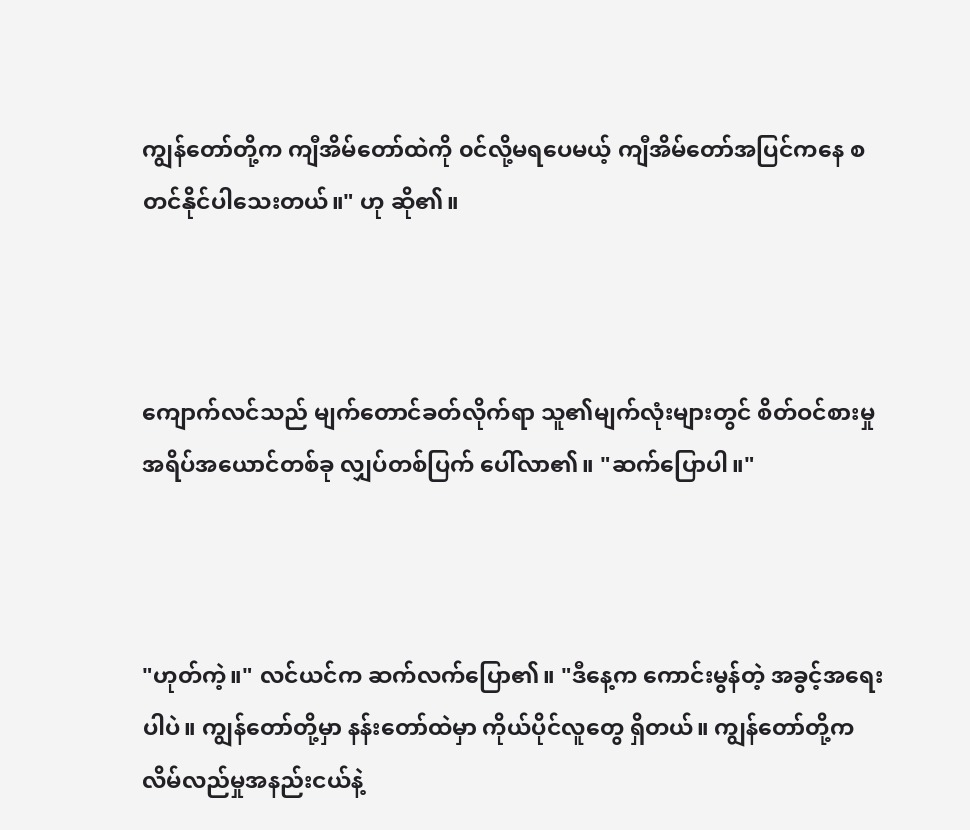ကျွန်တော်တို့က ကျီအိမ်တော်ထဲကို ၀င်လို့မရပေမယ့် ကျီအိမ်တော်အပြင်ကနေ စတင်နိုင်ပါသေးတယ်။" ဟု ဆို၏။



ကျောက်လင်သည် မျက်တောင်ခတ်လိုက်ရာ သူ၏မျက်လုံးများတွင် စိတ်ဝင်စားမှုအရိပ်အယောင်တစ်ခု လျှပ်တစ်ပြက် ပေါ်လာ၏။ "ဆက်ပြောပါ။"



"ဟုတ်ကဲ့။" လင်ယင်က ဆက်လက်ပြော၏။ "ဒီနေ့က ကောင်းမွန်တဲ့ အခွင့်အရေးပါပဲ။ ကျွန်တော်တို့မှာ နန်းတော်ထဲမှာ ကိုယ်ပိုင်လူတွေ ရှိတယ်။ ကျွန်တော်တို့က လိမ်လည်မှုအနည်းငယ်နဲ့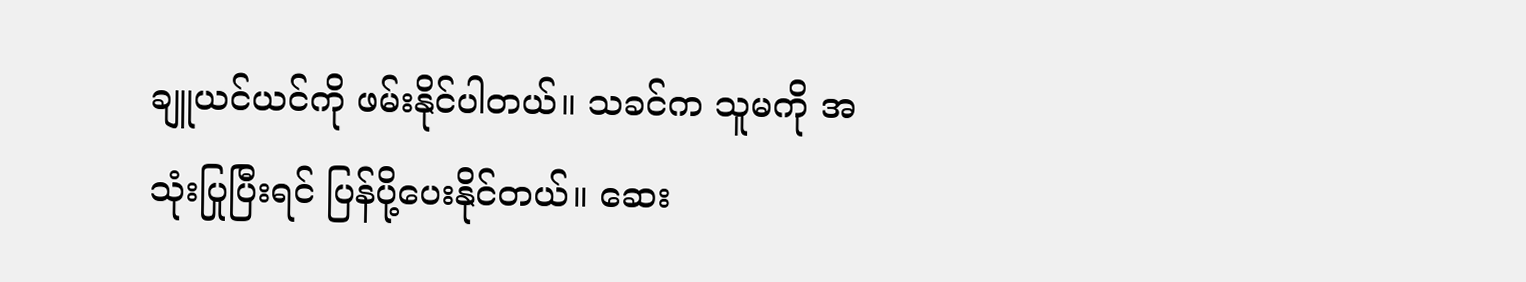ချူယင်ယင်ကို ဖမ်းနိုင်ပါတယ်။ သခင်က သူမကို အသုံးပြုပြီးရင် ပြန်ပို့ပေးနိုင်တယ်။ ဆေး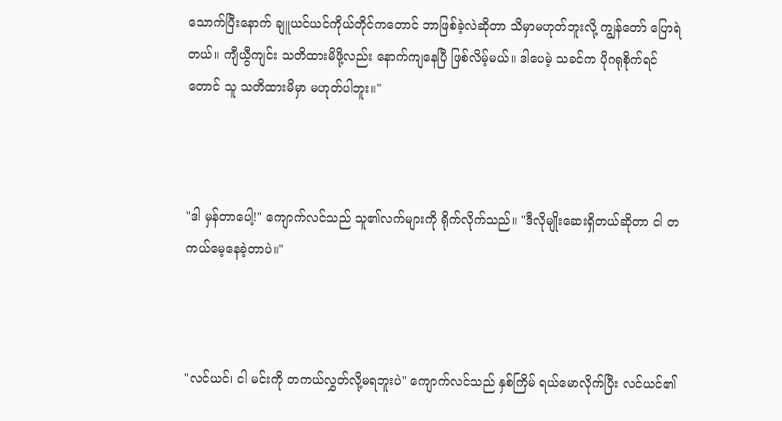သောက်ပြီးနောက် ချူယင်ယင်ကိုယ်တိုင်ကတောင် ဘာဖြစ်ခဲ့လဲဆိုတာ သိမှာမဟုတ်ဘူးလို့ ကျွန်တော် ပြောရဲတယ်။ ကျီယွီကျင်း သတိထားမိဖို့လည်း နောက်ကျနေပြီ ဖြစ်လိမ့်မယ်။ ဒါပေမဲ့ သခင်က ပိုဂရုစိုက်ရင်တောင် သူ သတိထားမိမှာ မဟုတ်ပါဘူး။"



"ဒါ မှန်တာပေါ့!" ကျောက်လင်သည် သူ၏လက်များကို ရိုက်လိုက်သည်။ "ဒီလိုမျိုးဆေးရှိတယ်ဆိုတာ ငါ တကယ်မေ့နေခဲ့တာပဲ။"



"လင်ယင်၊ ငါ မင်းကို တကယ်လွှတ်လို့မရဘူးပဲ" ကျောက်လင်သည် နှစ်ကြိမ် ရယ်မောလိုက်ပြီး လင်ယင်၏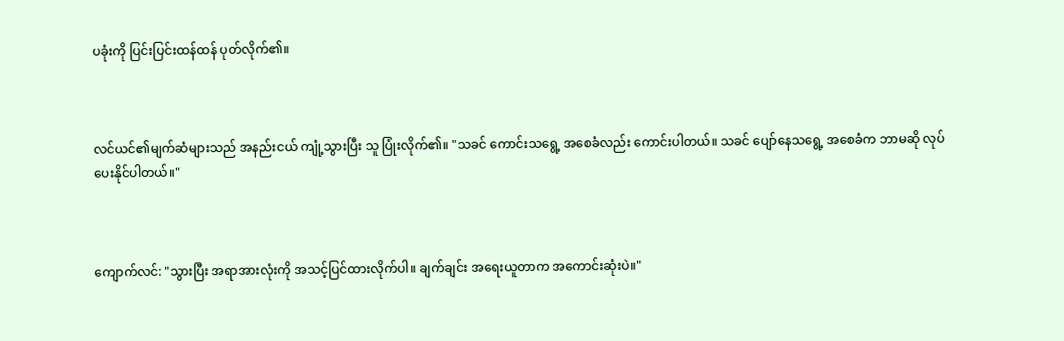ပခုံးကို ပြင်းပြင်းထန်ထန် ပုတ်လိုက်၏။



လင်ယင်၏မျက်ဆံများသည် အနည်းငယ် ကျုံ့သွားပြီး သူ ပြုံးလိုက်၏။ "သခင် ကောင်းသရွေ့ အစေခံလည်း ကောင်းပါတယ်။ သခင် ပျော်နေသရွေ့ အစေခံက ဘာမဆို လုပ်ပေးနိုင်ပါတယ်။"



ကျောက်လင်: "သွားပြီး အရာအားလုံးကို အသင့်ပြင်ထားလိုက်ပါ။ ချက်ချင်း အရေးယူတာက အကောင်းဆုံးပဲ။"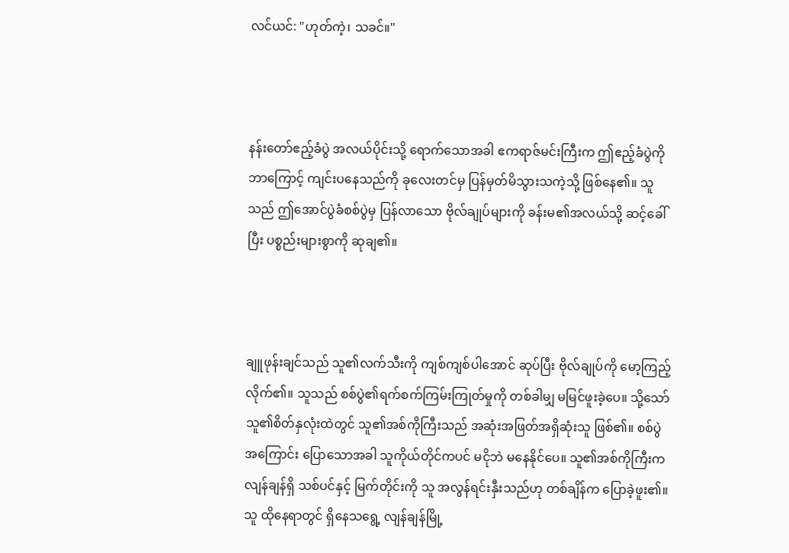လင်ယင်: "ဟုတ်ကဲ့၊ သခင်။"



နန်းတော်ဧည့်ခံပွဲ အလယ်ပိုင်းသို့ ရောက်သောအခါ ဧကရာဇ်မင်းကြီးက ဤဧည့်ခံပွဲကို ဘာကြောင့် ကျင်းပနေသည်ကို ခုလေးတင်မှ ပြန်မှတ်မိသွားသကဲ့သို့ ဖြစ်နေ၏။ သူသည် ဤအောင်ပွဲခံစစ်ပွဲမှ ပြန်လာသော ဗိုလ်ချုပ်များကို ခန်းမ၏အလယ်သို့ ဆင့်ခေါ်ပြီး ပစ္စည်းများစွာကို ဆုချ၏။



ချူဖုန်းချင်သည် သူ၏လက်သီးကို ကျစ်ကျစ်ပါအောင် ဆုပ်ပြီး ဗိုလ်ချုပ်ကို မော့ကြည့်လိုက်၏။ သူသည် စစ်ပွဲ၏ရက်စက်ကြမ်းကြုတ်မှုကို တစ်ခါမျှ မမြင်ဖူးခဲ့ပေ။ သို့သော် သူ၏စိတ်နှလုံးထဲတွင် သူ၏အစ်ကိုကြီးသည် အဆုံးအဖြတ်အရှိဆုံးသူ ဖြစ်၏။ စစ်ပွဲအကြောင်း ပြောသောအခါ သူကိုယ်တိုင်ကပင် မငိုဘဲ မနေနိုင်ပေ။ သူ၏အစ်ကိုကြီးက လျန်ချန်ရှိ သစ်ပင်နှင့် မြက်တိုင်းကို သူ အလွန်ရင်းနှီးသည်ဟု တစ်ချိန်က ပြောခဲ့ဖူး၏။ သူ ထိုနေရာတွင် ရှိနေသရွေ့ လျန်ချန်မြို့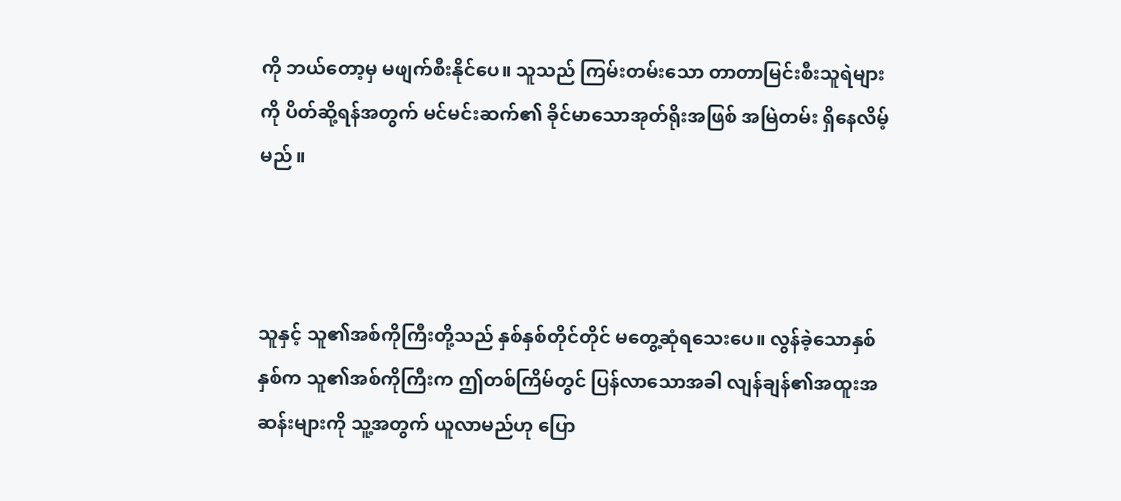ကို ဘယ်တော့မှ မဖျက်စီးနိုင်ပေ။ သူသည် ကြမ်းတမ်းသော တာတာမြင်းစီးသူရဲများကို ပိတ်ဆို့ရန်အတွက် မင်မင်းဆက်၏ ခိုင်မာသောအုတ်ရိုးအဖြစ် အမြဲတမ်း ရှိနေလိမ့်မည်။



သူနှင့် သူ၏အစ်ကိုကြီးတို့သည် နှစ်နှစ်တိုင်တိုင် မတွေ့ဆုံရသေးပေ။ လွန်ခဲ့သောနှစ်နှစ်က သူ၏အစ်ကိုကြီးက ဤတစ်ကြိမ်တွင် ပြန်လာသောအခါ လျန်ချန်၏အထူးအဆန်းများကို သူ့အတွက် ယူလာမည်ဟု ပြော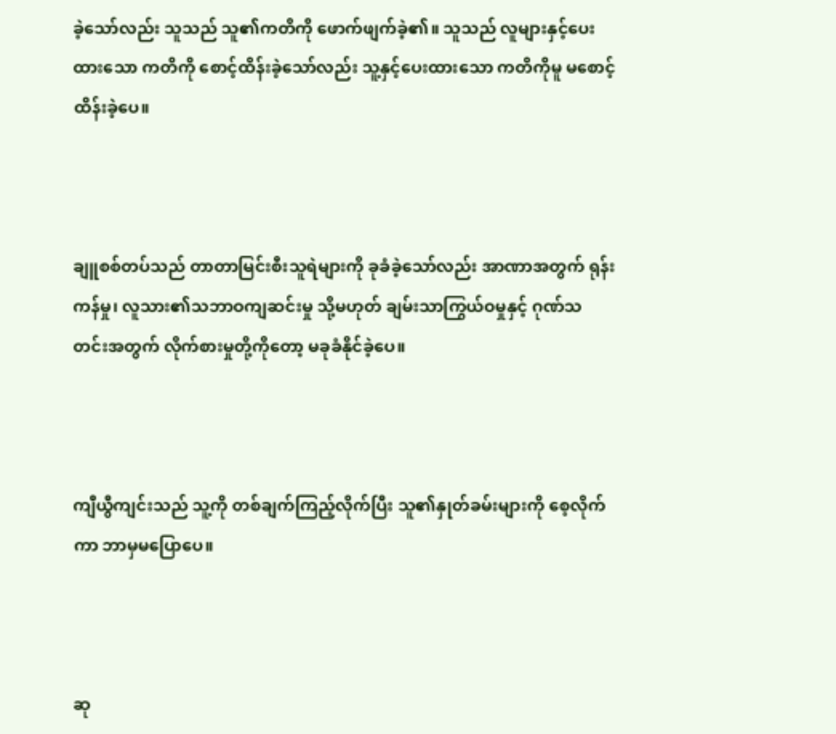ခဲ့သော်လည်း သူသည် သူ၏ကတိကို ဖောက်ဖျက်ခဲ့၏။ သူသည် လူများနှင့်ပေးထားသော ကတိကို စောင့်ထိန်းခဲ့သော်လည်း သူ့နှင့်ပေးထားသော ကတိကိုမူ မစောင့်ထိန်းခဲ့ပေ။



ချူစစ်တပ်သည် တာတာမြင်းစီးသူရဲများကို ခုခံခဲ့သော်လည်း အာဏာအတွက် ရုန်းကန်မှု၊ လူသား၏သဘာဝကျဆင်းမှု သို့မဟုတ် ချမ်းသာကြွယ်ဝမှုနှင့် ဂုဏ်သတင်းအတွက် လိုက်စားမှုတို့ကိုတော့ မခုခံနိုင်ခဲ့ပေ။



ကျီယွီကျင်းသည် သူ့ကို တစ်ချက်ကြည့်လိုက်ပြီး သူ၏နှုတ်ခမ်းများကို စေ့လိုက်ကာ ဘာမှမပြောပေ။



ဆု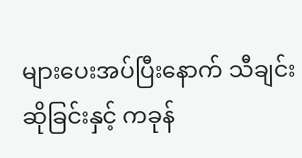များပေးအပ်ပြီးနောက် သီချင်းဆိုခြင်းနှင့် ကခုန်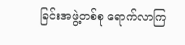ခြင်းအဖွဲ့တစ်စု ရောက်လာကြ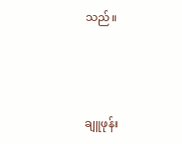သည်။



ချူဖုန်း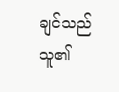ချင်သည် သူ၏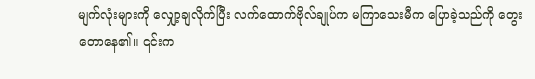မျက်လုံးများကို လျှော့ချလိုက်ပြီး လက်ထောက်ဗိုလ်ချုပ်က မကြာသေးမီက ပြောခဲ့သည်ကို တွေးတောနေ၏။ ၎င်းက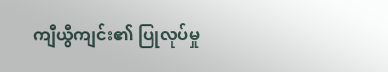ကျီယွီကျင်း၏ ပြုလုပ်မှု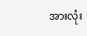အားလုံး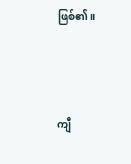ဖြစ်၏။



ကျီ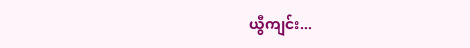ယွီကျင်း...